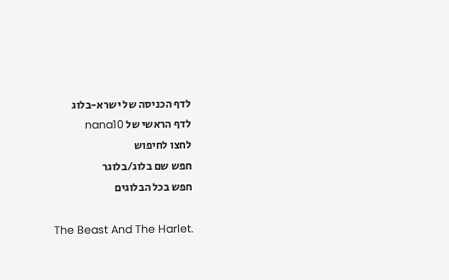לדף הכניסה של ישרא-בלוג
לדף הראשי של nana10
לחצו לחיפוש
חפש שם בלוג/בלוגר
חפש בכל הבלוגים

The Beast And The Harlet.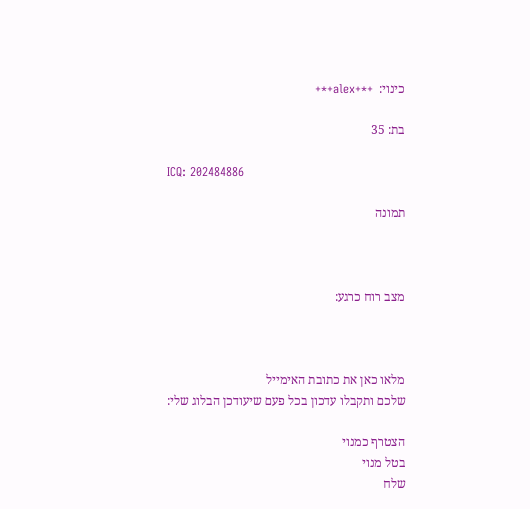כינוי:  +*+alex+*+

בת: 35

ICQ: 202484886

תמונה



מצב רוח כרגע:



מלאו כאן את כתובת האימייל
שלכם ותקבלו עדכון בכל פעם שיעודכן הבלוג שלי:

הצטרף כמנוי
בטל מנוי
שלח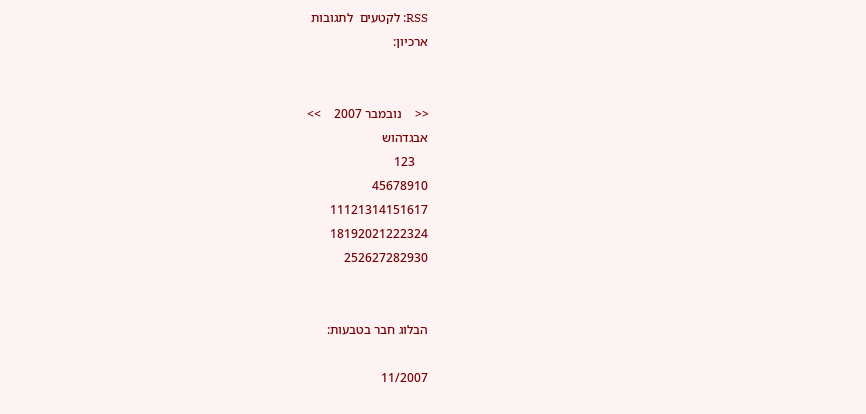RSS: לקטעים  לתגובות
ארכיון:


<<    נובמבר 2007    >>
אבגדהוש
    123
45678910
11121314151617
18192021222324
252627282930


הבלוג חבר בטבעות:

11/2007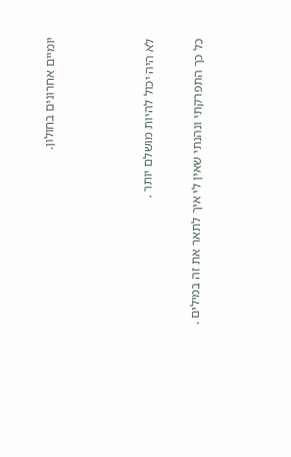יומיים אחרונים בחולון.



לא היה יכול להיות מושלם יותר .

כל כך התפרקתי ונהנתי שאין לי איך לתאר את זה במילים .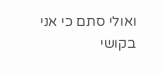ואולי סתם כי אני בקושי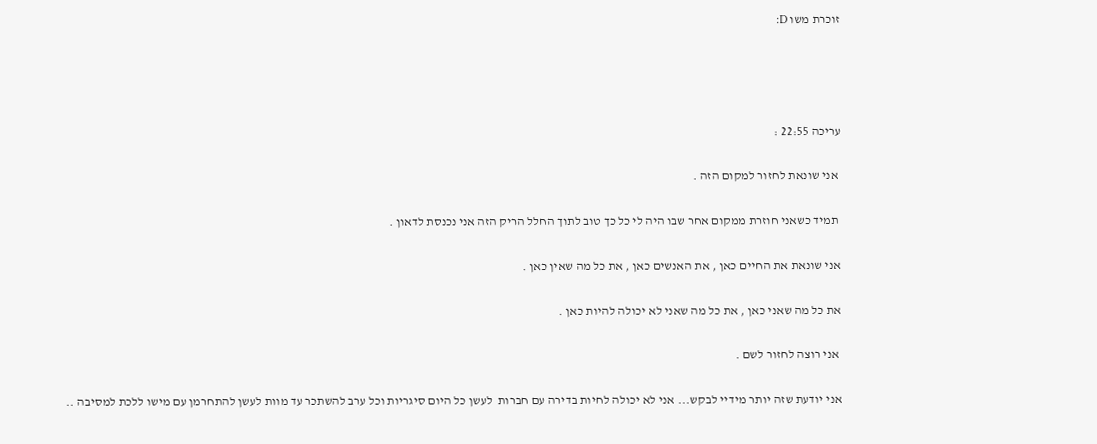זוכרת משו D:




עריכה 22:55 :

 אני שונאת לחזור למקום הזה .

 תמיד כשאני חוזרת ממקום אחר שבו היה לי כל כך טוב לתוך החלל הריק הזה אני נכנסת לדאון .

אני שונאת את החיים כאן , את האנשים כאן , את כל מה שאין כאן .

את כל מה שאני כאן , את כל מה שאני לא יכולה להיות כאן .

 אני רוצה לחזור לשם .

אני יודעת שזה יותר מידיי לבקש... אני לא יכולה לחיות בדירה עם חברות  לעשן כל היום סיגריות וכל ערב להשתכר עד מוות לעשן להתחרמן עם מישו ללכת למסיבה ..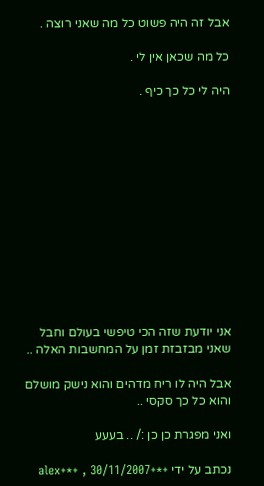אבל זה היה פשוט כל מה שאני רוצה .

כל מה שכאן אין לי .

היה לי כל כך כיף .













אני יודעת שזה הכי טיפשי בעולם וחבל שאני מבזבזת זמן על המחשבות האלה ..

אבל היה לו ריח מדהים והוא נישק מושלם והוא כל כך סקסי ..

ואני מפגרת כן כן :/ .. בעעע

נכתב על ידי +*+alex+*+ , 30/11/2007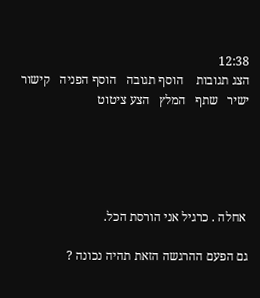12:38
הצג תגובות    הוסף תגובה   הוסף הפניה   קישור ישיר   שתף   המלץ   הצע ציטוט





 אחלה . כרגיל אני הורסת הכל.

גם הפעם ההרגשה הזאת תהיה נכונה ?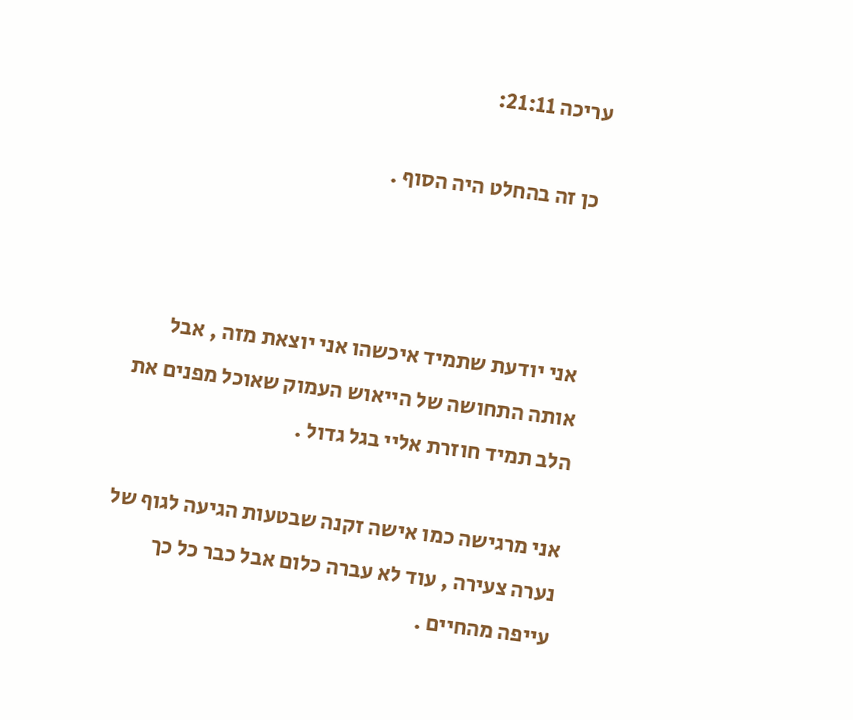עריכה 21:11:

 כן זה בהחלט היה הסוף .



 אני יודעת שתמיד איכשהו אני יוצאת מזה , אבל אותה התחושה של הייאוש העמוק שאוכל מפנים את הלב תמיד חוזרת אליי בגל גדול .

אני מרגישה כמו אישה זקנה שבטעות הגיעה לגוף של נערה צעירה , עוד לא עברה כלום אבל כבר כל כך עייפה מהחיים .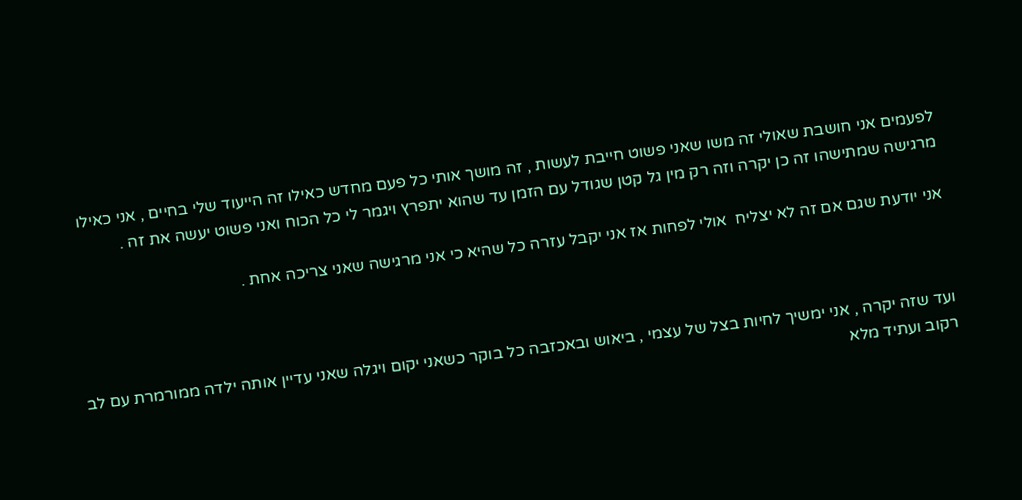לפעמים אני חושבת שאולי זה משו שאני פשוט חייבת לעשות , זה מושך אותי כל פעם מחדש כאילו זה הייעוד שלי בחיים , אני כאילו מרגישה שמתישהו זה כן יקרה וזה רק מין גל קטן שגודל עם הזמן עד שהוא יתפרץ ויגמר לי כל הכוח ואני פשוט יעשה את זה .

אני יודעת שגם אם זה לא יצליח  אולי לפחות אז אני יקבל עזרה כל שהיא כי אני מרגישה שאני צריכה אחת .



ועד שזה יקרה , אני ימשיך לחיות בצל של עצמי , ביאוש ובאכזבה כל בוקר כשאני יקום ויגלה שאני עדיין אותה ילדה ממורמרת עם לב רקוב ועתיד מלא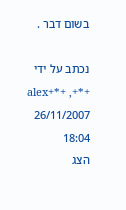בשום דבר .

נכתב על ידי +*+alex+*+ , 26/11/2007 18:04
הצג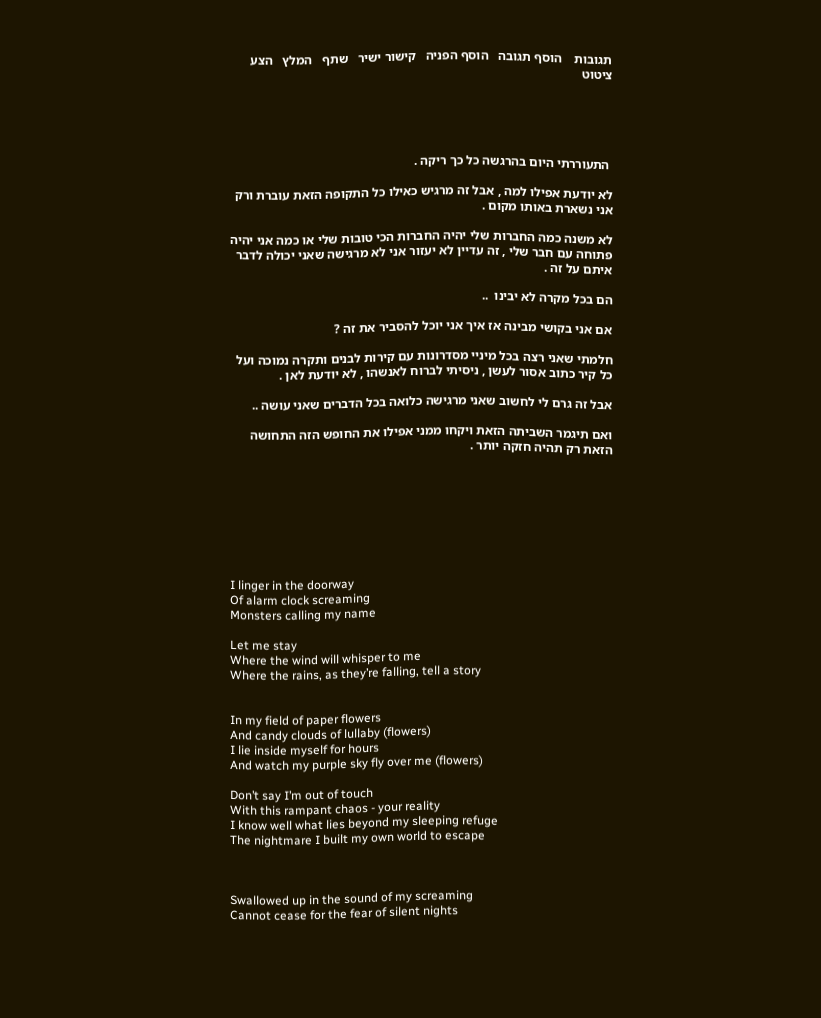תגובות    הוסף תגובה   הוסף הפניה   קישור ישיר   שתף   המלץ   הצע ציטוט





 התעוררתי היום בהרגשה כל כך ריקה .

לא יודעת אפילו למה , אבל זה מרגיש כאילו כל התקופה הזאת עוברת ורק אני נשארת באותו מקום .

לא משנה כמה החברות שלי יהיה החברות הכי טובות שלי או כמה אני יהיה פתוחה עם חבר שלי , זה עדיין לא יעזור אני לא מרגישה שאני יכולה לדבר איתם על זה .

הם בכל מקרה לא יבינו  ..

אם אני בקושי מבינה אז איך אני יוכל להסביר את זה ?

חלמתי שאני רצה בכל מיניי מסדרונות עם קירות לבנים ותקרה נמוכה ועל כל קיר כתוב אסור לעשן , ניסיתי לברוח לאנשהו , לא יודעת לאן .

אבל זה גרם לי לחשוב שאני מרגישה כלואה בכל הדברים שאני עושה ..

ואם תיגמר השביתה הזאת ויקחו ממני אפילו את החופש הזה התחושה הזאת רק תהיה חזקה יותר .








I linger in the doorway
Of alarm clock screaming
Monsters calling my name

Let me stay
Where the wind will whisper to me
Where the rains, as they’re falling, tell a story


In my field of paper flowers
And candy clouds of lullaby (flowers)
I lie inside myself for hours
And watch my purple sky fly over me (flowers)

Don’t say I’m out of touch
With this rampant chaos - your reality
I know well what lies beyond my sleeping refuge
The nightmare I built my own world to escape



Swallowed up in the sound of my screaming
Cannot cease for the fear of silent nights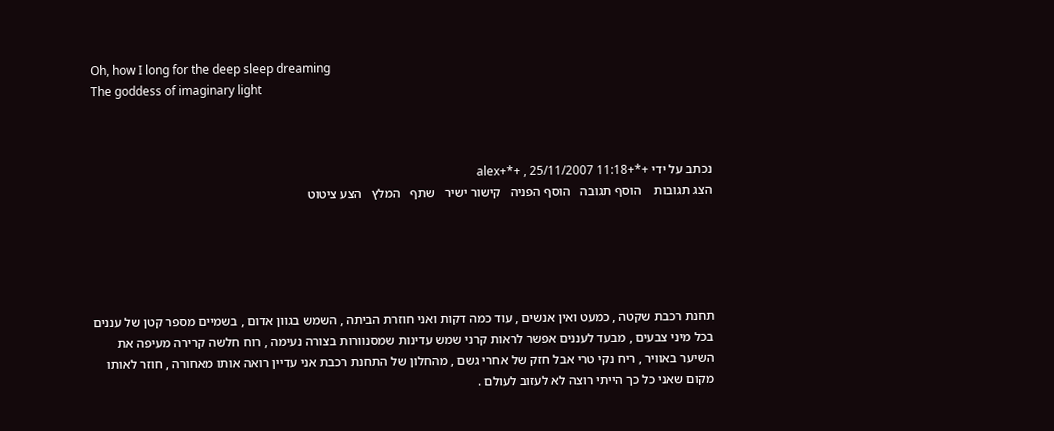Oh, how I long for the deep sleep dreaming
The goddess of imaginary light



נכתב על ידי +*+alex+*+ , 25/11/2007 11:18
הצג תגובות    הוסף תגובה   הוסף הפניה   קישור ישיר   שתף   המלץ   הצע ציטוט





תחנת רכבת שקטה , כמעט ואין אנשים , עוד כמה דקות ואני חוזרת הביתה , השמש בגוון אדום , בשמיים מספר קטן של עננים בכל מיני צבעים , מבעד לעננים אפשר לראות קרני שמש עדינות שמסנוורות בצורה נעימה , רוח חלשה קרירה מעיפה את השיער באוויר , ריח נקי טרי אבל חזק של אחרי גשם , מהחלון של התחנת רכבת אני עדיין רואה אותו מאחורה , חוזר לאותו מקום שאני כל כך הייתי רוצה לא לעזוב לעולם .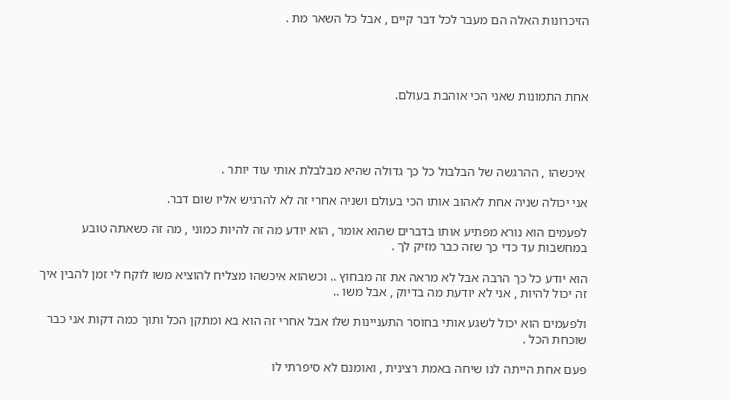הזיכרונות האלה הם מעבר לכל דבר קיים , אבל כל השאר מת .




אחת התמונות שאני הכי אוהבת בעולם.




 איכשהו , ההרגשה של הבלבול כל כך גדולה שהיא מבלבלת אותי עוד יותר .

אני יכולה שניה אחת לאהוב אותו הכי בעולם ושניה אחרי זה לא להרגיש אליו שום דבר.

לפעמים הוא נורא מפתיע אותו בדברים שהוא אומר , הוא יודע מה זה להיות כמוני , מה זה כשאתה טובע במחשבות עד כדי כך שזה כבר מזיק לך .

הוא יודע כל כך הרבה אבל לא מראה את זה מבחוץ .. וכשהוא איכשהו מצליח להוציא משו לוקח לי זמן להבין איך זה יכול להיות , אני לא יודעת מה בדיוק , אבל משו ..

ולפעמים הוא יכול לשגע אותי בחוסר התעניינות שלו אבל אחרי זה הוא בא ומתקן הכל ותוך כמה דקות אני כבר שוכחת הכל .

פעם אחת הייתה לנו שיחה באמת רצינית , ואומנם לא סיפרתי לו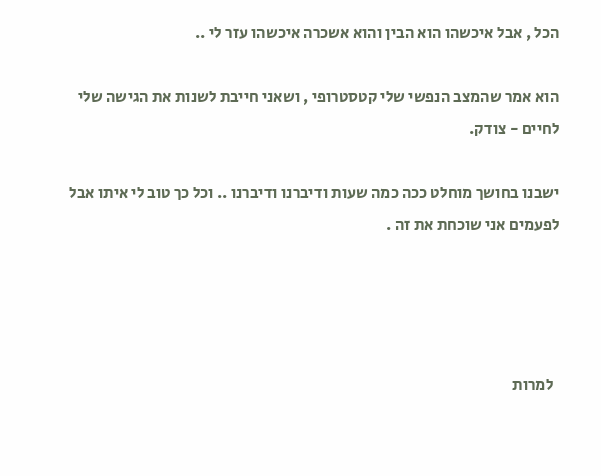הכל , אבל איכשהו הוא הבין והוא אשכרה איכשהו עזר לי ..

הוא אמר שהמצב הנפשי שלי קטסטרופי , ושאני חייבת לשנות את הגישה שלי לחיים - צודק.

ישבנו בחושך מוחלט ככה כמה שעות ודיברנו ודיברנו .. וכל כך טוב לי איתו אבל לפעמים אני שוכחת את זה .




  למרות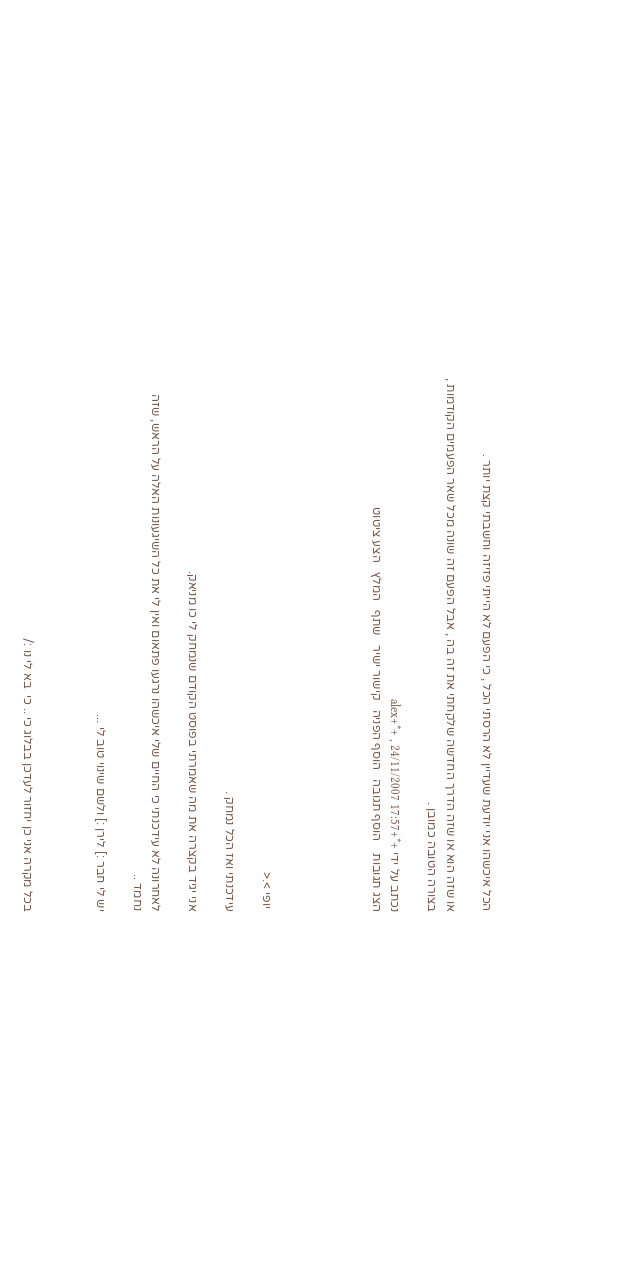הכל איכשהו אני יודעת שעדיין לא הרסתי הכל , כי הפעם לא הייתי פזיזה וחשבתי קצת יותר .

או שזה הוא או שזה הדרך החדשה שלקחתי את זה בה , אבל הפעם זה שונה מכל שאר הפעמים הקודמות , בצורה הטובה כמובן .

נכתב על ידי +*+alex+*+ , 24/11/2007 17:57
הצג תגובות    הוסף תגובה   הוסף הפניה   קישור ישיר   שתף   המלץ   הצע ציטוט





 יופי >.<

עידכנתי ואז הכל נמחק .

אני יגיד בקצרה את מה שאמרתי בפוסט הקודם שנמחק לי כו מניאק.

לאחרונה לא עידכנתי כי החיים שלי איכשהו נרגעו פתאום ואין לי את כל השיגעונות האלה על הראש, שזה נחמד ..

יש לי חבר :] לירן :] ולשם שינוי טוב לי ...



בכל מקרה אני כן יחזור לעדכן בבלוג כי .. כי  בא לי נו :/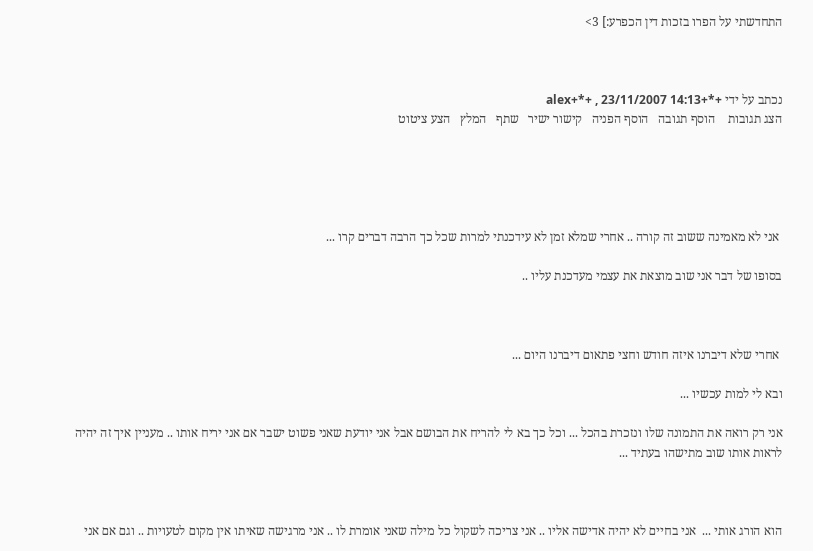התחדשתי על הפרו בזכות דין הכפרע:] 3>



נכתב על ידי +*+alex+*+ , 23/11/2007 14:13
הצג תגובות    הוסף תגובה   הוסף הפניה   קישור ישיר   שתף   המלץ   הצע ציטוט





 אני לא מאמינה ששוב זה קורה .. אחרי שמלא זמן לא עידכנתי למרות שכל כך הרבה דברים קרו ...

בסופו של דבר אני שוב מוצאת את עצמי מעדכנת עליו ..



 אחרי שלא דיברנו איזה חודש וחצי פתאום דיברנו היום ...

ובא לי למות עכשיו ...

אני רק רואה את התמונה שלו ונזכרת בהכל ... וכל כך בא לי להריח את הבושם אבל אני יודעת שאני פשוט ישבר אם אני יריח אותו .. מעניין איך זה יהיה לראות אותו שוב מתישהו בעתיד ...



הוא הורג אותי ...  אני בחיים לא יהיה אדישה אליו .. אני צריכה לשקול כל מילה שאני אומרת לו .. אני מרגישה שאיתו אין מקום לטעויות .. וגם אם אני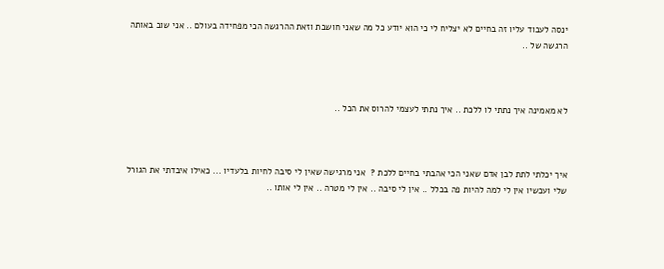ינסה לעבוד עליו זה בחיים לא יצליח לי כי הוא יודע כל מה שאני חושבת וזאת ההרגשה הכי מפחידה בעולם .. אני שוב באותה הרגשה של ..



לא מאמינה איך נתתי לו ללכת .. איך נתתי לעצמי להרוס את הכל ..



איך יכלתי לתת לבן אדם שאני הכי אהבתי בחיים ללכת ?  אני מרגישה שאין לי סיבה לחיות בלעדיו ... כאילו איבדתי את הגורל שלי ועכשיו אין לי למה להיות פה בכלל .. אין לי סיבה .. אין לי מטרה .. אין לי אותו ..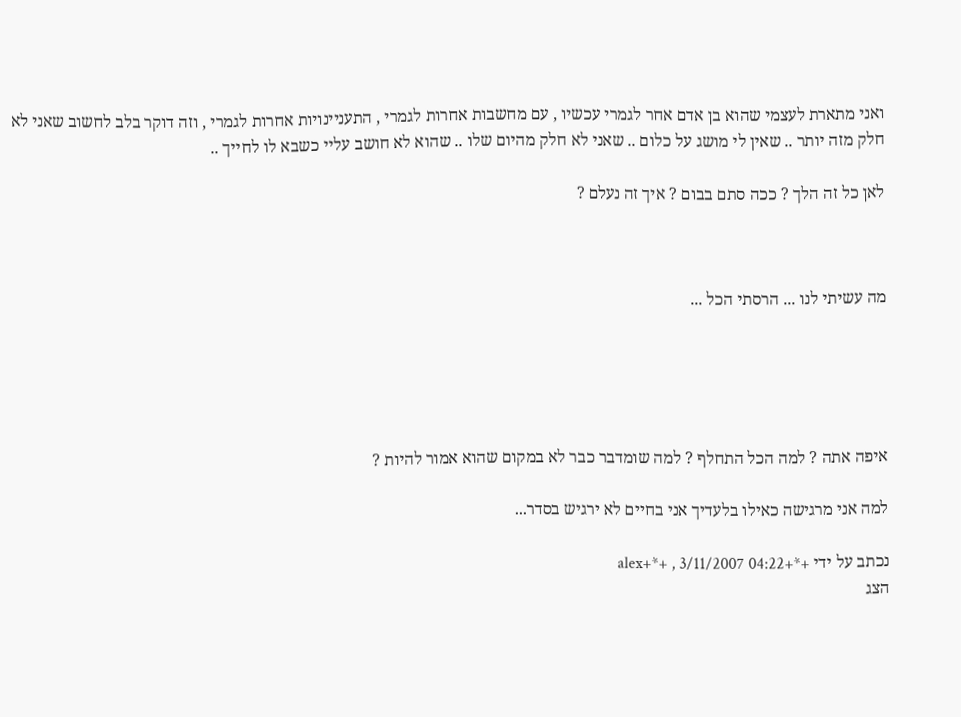ואני מתארת לעצמי שהוא בן אדם אחר לגמרי עכשיו , עם מחשבות אחרות לגמרי , התעניינויות אחרות לגמרי , וזה דוקר בלב לחשוב שאני לא חלק מזה יותר .. שאין לי מושג על כלום .. שאני לא חלק מהיום שלו .. שהוא לא חושב עליי כשבא לו לחייך ..

לאן כל זה הלך ? ככה סתם בבום ? איך זה נעלם ?



מה עשיתי לנו ... הרסתי הכל ...





איפה אתה ? למה הכל התחלף ? למה שומדבר כבר לא במקום שהוא אמור להיות ?

למה אני מרגישה כאילו בלעדיך אני בחיים לא ירגיש בסדר...

נכתב על ידי +*+alex+*+ , 3/11/2007 04:22
הצג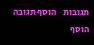תגובות    הוסף תגובה   הוסף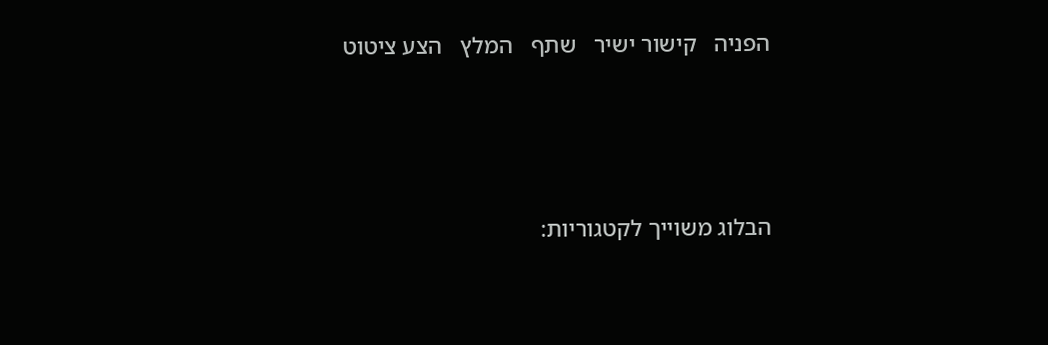הפניה   קישור ישיר   שתף   המלץ   הצע ציטוט






הבלוג משוייך לקטגוריות: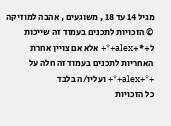מגיל 14 עד 18 , משוגעים , אהבה למוזיקה
© הזכויות לתכנים בעמוד זה שייכות ל+*+alex+*+ אלא אם צויין אחרת
האחריות לתכנים בעמוד זה חלה על +*+alex+*+ ועליו/ה בלבד
כל הזכויות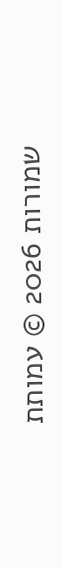שמורות 2026 © עמותת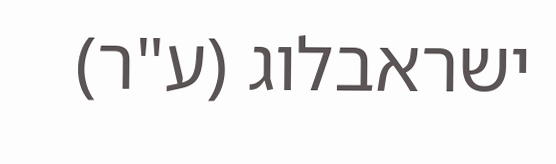ישראבלוג (ע"ר)